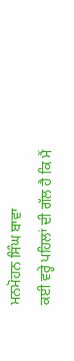ਮਨਮੋਹਨ ਸਿੰਘ ਬਾਵਾ
ਕਈ ਵਰ੍ਹੇ ਪਹਿਲਾਂ ਦੀ ਗੱਲ ਹੈ ਕਿ ਮੈਂ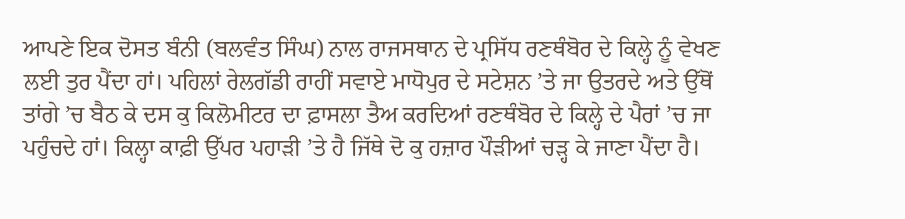ਆਪਣੇ ਇਕ ਦੋਸਤ ਬੰਨੀ (ਬਲਵੰਤ ਸਿੰਘ) ਨਾਲ ਰਾਜਸਥਾਨ ਦੇ ਪ੍ਰਸਿੱਧ ਰਣਥੰਬੋਰ ਦੇ ਕਿਲ੍ਹੇ ਨੂੰ ਵੇਖਣ ਲਈ ਤੁਰ ਪੈਂਦਾ ਹਾਂ। ਪਹਿਲਾਂ ਰੇਲਗੱਡੀ ਰਾਹੀਂ ਸਵਾਏ ਮਾਧੋਪੁਰ ਦੇ ਸਟੇਸ਼ਨ ’ਤੇ ਜਾ ਉਤਰਦੇ ਅਤੇ ਉੱਥੋਂ ਤਾਂਗੇ ’ਚ ਬੈਠ ਕੇ ਦਸ ਕੁ ਕਿਲੋਮੀਟਰ ਦਾ ਫ਼ਾਸਲਾ ਤੈਅ ਕਰਦਿਆਂ ਰਣਥੰਬੋਰ ਦੇ ਕਿਲ੍ਹੇ ਦੇ ਪੈਰਾਂ ’ਚ ਜਾ ਪਹੁੰਚਦੇ ਹਾਂ। ਕਿਲ੍ਹਾ ਕਾਫ਼ੀ ਉੱਪਰ ਪਹਾੜੀ ’ਤੇ ਹੈ ਜਿੱਥੇ ਦੋ ਕੁ ਹਜ਼ਾਰ ਪੌੜੀਆਂ ਚੜ੍ਹ ਕੇ ਜਾਣਾ ਪੈਂਦਾ ਹੈ।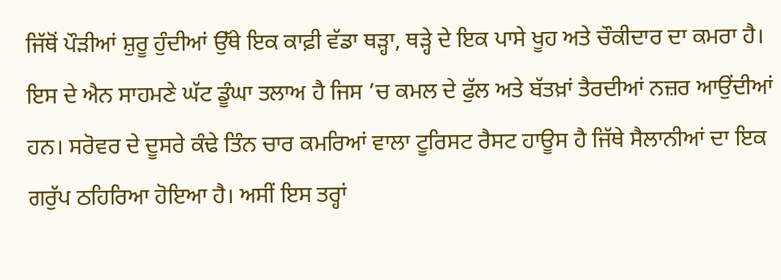ਜਿੱਥੋਂ ਪੌੜੀਆਂ ਸ਼ੁਰੂ ਹੁੰਦੀਆਂ ਉੱਥੇ ਇਕ ਕਾਫ਼ੀ ਵੱਡਾ ਥੜ੍ਹਾ, ਥੜ੍ਹੇ ਦੇ ਇਕ ਪਾਸੇ ਖੂਹ ਅਤੇ ਚੌਕੀਦਾਰ ਦਾ ਕਮਰਾ ਹੈ। ਇਸ ਦੇ ਐਨ ਸਾਹਮਣੇ ਘੱਟ ਡੂੰਘਾ ਤਲਾਅ ਹੈ ਜਿਸ ’ਚ ਕਮਲ ਦੇ ਫੁੱਲ ਅਤੇ ਬੱਤਖ਼ਾਂ ਤੈਰਦੀਆਂ ਨਜ਼ਰ ਆਉਂਦੀਆਂ ਹਨ। ਸਰੋਵਰ ਦੇ ਦੂਸਰੇ ਕੰਢੇ ਤਿੰਨ ਚਾਰ ਕਮਰਿਆਂ ਵਾਲਾ ਟੂਰਿਸਟ ਰੈਸਟ ਹਾਊਸ ਹੈ ਜਿੱਥੇ ਸੈਲਾਨੀਆਂ ਦਾ ਇਕ ਗਰੁੱਪ ਠਹਿਰਿਆ ਹੋਇਆ ਹੈ। ਅਸੀਂ ਇਸ ਤਰ੍ਹਾਂ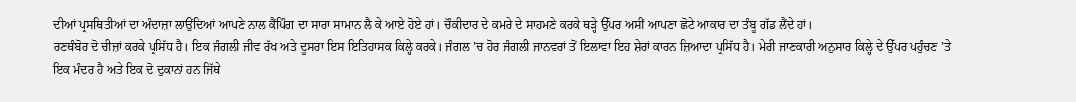ਦੀਆਂ ਪ੍ਰਸਥਿਤੀਆਂ ਦਾ ਅੰਦਾਜ਼ਾ ਲਾਉਂਦਿਆਂ ਆਪਣੇ ਨਾਲ ਕੈਂਪਿੰਗ ਦਾ ਸਾਰਾ ਸਾਮਾਨ ਲੈ ਕੇ ਆਏ ਹੋਏ ਹਾਂ। ਚੌਕੀਦਾਰ ਦੇ ਕਮਰੇ ਦੇ ਸਾਹਮਣੇ ਕਰਕੇ ਥੜ੍ਹੇ ਉੱਪਰ ਅਸੀਂ ਆਪਣਾ ਛੋਟੇ ਆਕਾਰ ਦਾ ਤੰਬੂ ਗੱਡ ਲੈਂਦੇ ਹਾਂ।
ਰਣਥੰਬੋਰ ਦੋ ਚੀਜ਼ਾਂ ਕਰਕੇ ਪ੍ਰਸਿੱਧ ਹੈ। ਇਕ ਜੰਗਲੀ ਜੀਵ ਰੱਖ ਅਤੇ ਦੂਸਰਾ ਇਸ ਇਤਿਹਾਸਕ ਕਿਲ੍ਹੇ ਕਰਕੇ। ਜੰਗਲ ’ਚ ਹੋਰ ਜੰਗਲੀ ਜਾਨਵਰਾਂ ਤੋਂ ਇਲਾਵਾ ਇਹ ਸ਼ੇਰਾਂ ਕਾਰਨ ਜ਼ਿਆਦਾ ਪ੍ਰਸਿੱਧ ਹੈ। ਮੇਰੀ ਜਾਣਕਾਰੀ ਅਨੁਸਾਰ ਕਿਲ੍ਹੇ ਦੇ ਉੱਪਰ ਪਹੁੰਚਣ ’ਤੇ ਇਕ ਮੰਦਰ ਹੈ ਅਤੇ ਇਕ ਦੋ ਦੁਕਾਨਾਂ ਹਨ ਜਿੱਥੇ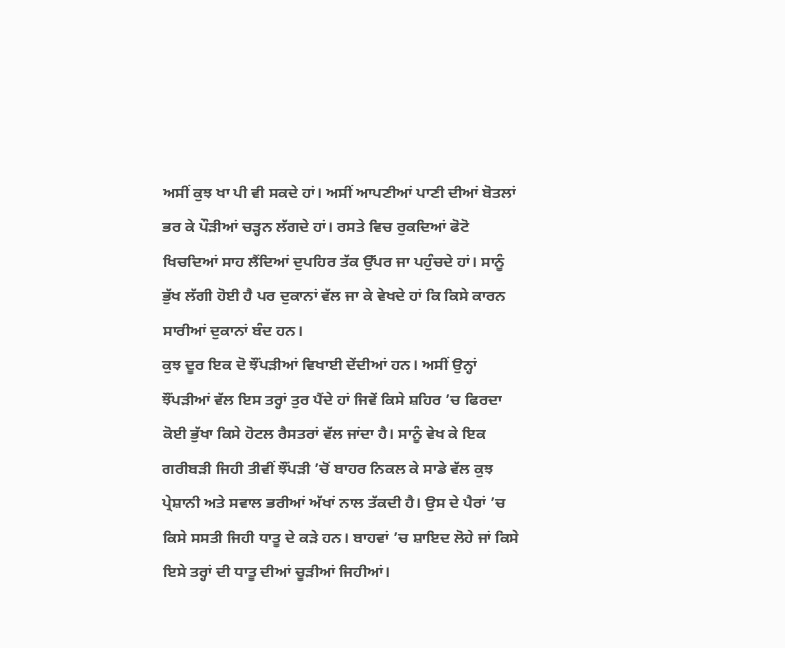ਅਸੀਂ ਕੁਝ ਖਾ ਪੀ ਵੀ ਸਕਦੇ ਹਾਂ। ਅਸੀਂ ਆਪਣੀਆਂ ਪਾਣੀ ਦੀਆਂ ਬੋਤਲਾਂ ਭਰ ਕੇ ਪੌੜੀਆਂ ਚੜ੍ਹਨ ਲੱਗਦੇ ਹਾਂ। ਰਸਤੇ ਵਿਚ ਰੁਕਦਿਆਂ ਫੋਟੋ ਖਿਚਦਿਆਂ ਸਾਹ ਲੈਂਦਿਆਂ ਦੁਪਹਿਰ ਤੱਕ ਉੱਪਰ ਜਾ ਪਹੁੰਚਦੇ ਹਾਂ। ਸਾਨੂੰ ਭੁੱਖ ਲੱਗੀ ਹੋਈ ਹੈ ਪਰ ਦੁਕਾਨਾਂ ਵੱਲ ਜਾ ਕੇ ਵੇਖਦੇ ਹਾਂ ਕਿ ਕਿਸੇ ਕਾਰਨ ਸਾਰੀਆਂ ਦੁਕਾਨਾਂ ਬੰਦ ਹਨ।
ਕੁਝ ਦੂਰ ਇਕ ਦੋ ਝੌਂਪੜੀਆਂ ਵਿਖਾਈ ਦੇਂਦੀਆਂ ਹਨ। ਅਸੀਂ ਉਨ੍ਹਾਂ ਝੌਂਪੜੀਆਂ ਵੱਲ ਇਸ ਤਰ੍ਹਾਂ ਤੁਰ ਪੈਂਦੇ ਹਾਂ ਜਿਵੇਂ ਕਿਸੇ ਸ਼ਹਿਰ ’ਚ ਫਿਰਦਾ ਕੋਈ ਭੁੱਖਾ ਕਿਸੇ ਹੋਟਲ ਰੈਸਤਰਾਂ ਵੱਲ ਜਾਂਦਾ ਹੈ। ਸਾਨੂੰ ਵੇਖ ਕੇ ਇਕ ਗਰੀਬੜੀ ਜਿਹੀ ਤੀਵੀਂ ਝੌਂਪੜੀ ’ਚੋਂ ਬਾਹਰ ਨਿਕਲ ਕੇ ਸਾਡੇ ਵੱਲ ਕੁਝ ਪ੍ਰੇਸ਼ਾਨੀ ਅਤੇ ਸਵਾਲ ਭਰੀਆਂ ਅੱਖਾਂ ਨਾਲ ਤੱਕਦੀ ਹੈ। ਉਸ ਦੇ ਪੈਰਾਂ ’ਚ ਕਿਸੇ ਸਸਤੀ ਜਿਹੀ ਧਾਤੂ ਦੇ ਕੜੇ ਹਨ। ਬਾਹਵਾਂ ’ਚ ਸ਼ਾਇਦ ਲੋਹੇ ਜਾਂ ਕਿਸੇ ਇਸੇ ਤਰ੍ਹਾਂ ਦੀ ਧਾਤੂ ਦੀਆਂ ਚੂੜੀਆਂ ਜਿਹੀਆਂ।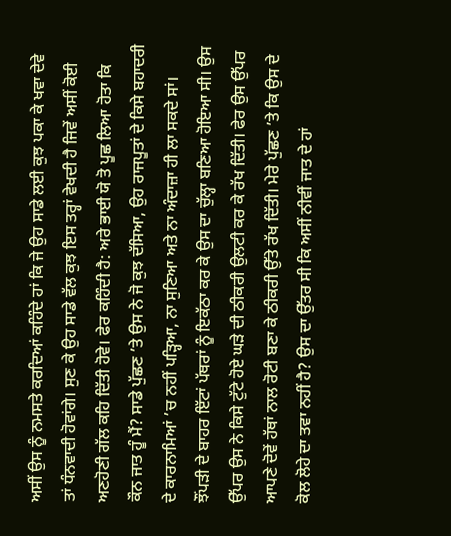ਅਸੀਂ ਉਸ ਨੂੰ ਨਮਸਤੇ ਕਰਦਿਆਂ ਕਹਿੰਦੇ ਹਾਂ ਕਿ ਜੇ ਉਹ ਸਾਡੇ ਲਈ ਕੁਝ ਪਕਾ ਕੇ ਖਵਾ ਦੇਵੇ ਤਾਂ ਧੰਨਵਾਦੀ ਹੋਵਾਂਗੇ। ਸੁਣ ਕੇ ਉਹ ਸਾਡੇ ਵੱਲ ਕੁਝ ਇਸ ਤਰ੍ਹਾਂ ਵੇਖਦੀ ਹੈ ਜਿਵੇਂ ਅਸੀਂ ਕੋਈ ਅਣਹੋਣੀ ਗੱਲ ਕਹਿ ਦਿੱਤੀ ਹੋਵੇ। ਫੇਰ ਕਹਿੰਦੀ ਹੈ: ਅਰੇ ਭਾਈ ਯੋ ਤੋ ਪੂਛ ਲਿਆ ਹੋਤਾ ਕਿ ਕੌਨ ਜਾਤ ਹੂੰ ਮੈਂ? ਸਾਡੇ ਪੁੱਛਣ ’ਤੇ ਉਸ ਨੇ ਜੋ ਕੁਝ ਦੱਸਿਆ, ਉਹ ਰਾਜਪੂਤਾਂ ਦੇ ਕਿਸੇ ਬਹਾਦਰੀ ਦੇ ਕਾਰਨਾਮਿਆਂ ’ਚ ਨਹੀਂ ਪੜ੍ਹਿਆ, ਨਾ ਸੁਣਿਆ ਅਤੇ ਨਾ ਅੰਦਾਜ਼ਾ ਹੀ ਲਾ ਸਕਦੇ ਸਾਂ।
ਝੌਂਪੜੀ ਦੇ ਬਾਹਰ ਇੱਟਾਂ ਪੱਥਰਾਂ ਨੂੰ ਇਕੱਠਾ ਕਰ ਕੇ ਉਸ ਦਾ ਚੁੱਲ੍ਹਾ ਬਣਿਆ ਹੋਇਆ ਸੀ। ਉਸ ਉੱਪਰ ਉਸ ਨੇ ਕਿਸੇ ਟੁੱਟੇ ਹੋਏ ਘੜੇ ਦੀ ਠੀਕਰੀ ਉਲਟੀ ਕਰ ਕੇ ਰੱਖ ਦਿੱਤੀ। ਫੇਰ ਉਸ ਉੱਪਰ ਆਪਣੇ ਦੋਵੇਂ ਹੱਥਾਂ ਨਾਲ ਰੋਟੀ ਬਣਾ ਕੇ ਠੀਕਰੀ ਉੱਤੇ ਰੱਖ ਦਿੱਤੀ। ਮੇਰੇ ਪੁੱਛਣ ’ਤੇ ਕਿ ਉਸ ਦੇ ਕੋਲ ਲੋਹੇ ਦਾ ਤਵਾ ਨਹੀਂ ਹੈ? ਉਸ ਦਾ ਉੱਤਰ ਸੀ ਕਿ ਅਸੀਂ ਨੀਵੀਂ ਜਾਤ ਦੇ ਹਾਂ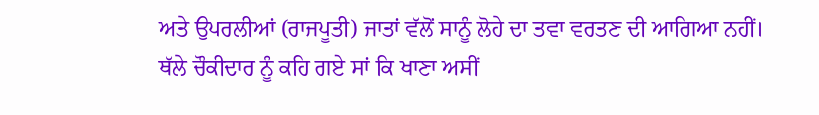ਅਤੇ ਉਪਰਲੀਆਂ (ਰਾਜਪੂਤੀ) ਜਾਤਾਂ ਵੱਲੋਂ ਸਾਨੂੰ ਲੋਹੇ ਦਾ ਤਵਾ ਵਰਤਣ ਦੀ ਆਗਿਆ ਨਹੀਂ।
ਥੱਲੇ ਚੌਕੀਦਾਰ ਨੂੰ ਕਹਿ ਗਏ ਸਾਂ ਕਿ ਖਾਣਾ ਅਸੀਂ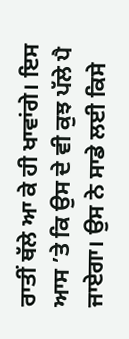ਰਾਤੀਂ ਥੱਲੇ ਆ ਕੇ ਹੀ ਖਾਵਾਂਗੇ। ਇਸ ਆਸ ’ਤੇ ਕਿ ਉਸ ਦੇ ਵੀ ਕੁਝ ਪੱਲੇ ਪੈ ਜਾਏਗਾ। ਉਸ ਨੇ ਸਾਡੇ ਲਈ ਕਿਸੇ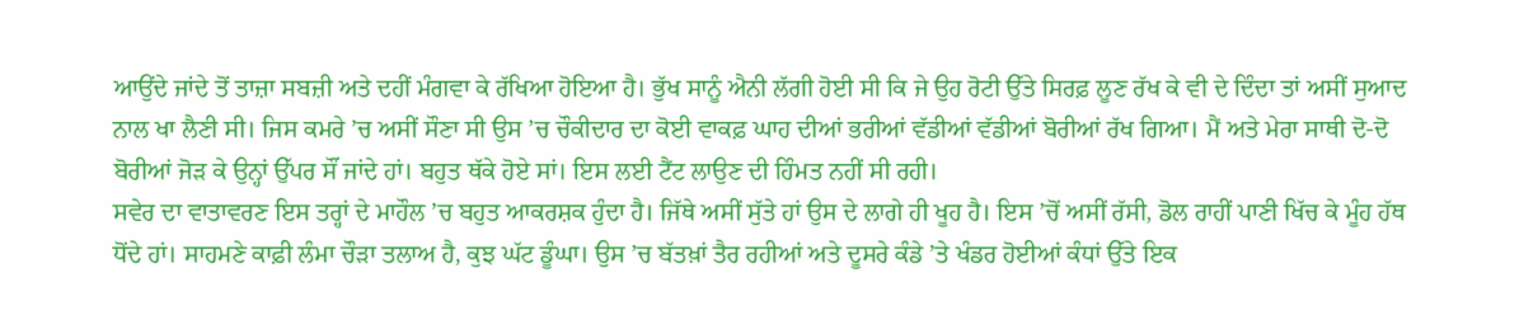ਆਉਂਦੇ ਜਾਂਦੇ ਤੋਂ ਤਾਜ਼ਾ ਸਬਜ਼ੀ ਅਤੇ ਦਹੀਂ ਮੰਗਵਾ ਕੇ ਰੱਖਿਆ ਹੋਇਆ ਹੈ। ਭੁੱਖ ਸਾਨੂੰ ਐਨੀ ਲੱਗੀ ਹੋਈ ਸੀ ਕਿ ਜੇ ਉਹ ਰੋਟੀ ਉੱਤੇ ਸਿਰਫ਼ ਲੂਣ ਰੱਖ ਕੇ ਵੀ ਦੇ ਦਿੰਦਾ ਤਾਂ ਅਸੀਂ ਸੁਆਦ ਨਾਲ ਖਾ ਲੈਣੀ ਸੀ। ਜਿਸ ਕਮਰੇ ’ਚ ਅਸੀਂ ਸੌਣਾ ਸੀ ਉਸ ’ਚ ਚੌਕੀਦਾਰ ਦਾ ਕੋਈ ਵਾਕਫ਼ ਘਾਹ ਦੀਆਂ ਭਰੀਆਂ ਵੱਡੀਆਂ ਵੱਡੀਆਂ ਬੋਰੀਆਂ ਰੱਖ ਗਿਆ। ਮੈਂ ਅਤੇ ਮੇਰਾ ਸਾਥੀ ਦੋ-ਦੋ ਬੋਰੀਆਂ ਜੋੜ ਕੇ ਉਨ੍ਹਾਂ ਉੱਪਰ ਸੌਂ ਜਾਂਦੇ ਹਾਂ। ਬਹੁਤ ਥੱਕੇ ਹੋਏ ਸਾਂ। ਇਸ ਲਈ ਟੈਂਟ ਲਾਉਣ ਦੀ ਹਿੰਮਤ ਨਹੀਂ ਸੀ ਰਹੀ।
ਸਵੇਰ ਦਾ ਵਾਤਾਵਰਣ ਇਸ ਤਰ੍ਹਾਂ ਦੇ ਮਾਹੌਲ ’ਚ ਬਹੁਤ ਆਕਰਸ਼ਕ ਹੁੰਦਾ ਹੈ। ਜਿੱਥੇ ਅਸੀਂ ਸੁੱਤੇ ਹਾਂ ਉਸ ਦੇ ਲਾਗੇ ਹੀ ਖੂਹ ਹੈ। ਇਸ ’ਚੋਂ ਅਸੀਂ ਰੱਸੀ, ਡੋਲ ਰਾਹੀਂ ਪਾਣੀ ਖਿੱਚ ਕੇ ਮੂੰਹ ਹੱਥ ਧੋਂਦੇ ਹਾਂ। ਸਾਹਮਣੇ ਕਾਫ਼ੀ ਲੰਮਾ ਚੌੜਾ ਤਲਾਅ ਹੈ, ਕੁਝ ਘੱਟ ਡੂੰਘਾ। ਉਸ ’ਚ ਬੱਤਖ਼ਾਂ ਤੈਰ ਰਹੀਆਂ ਅਤੇ ਦੂਸਰੇ ਕੰਡੇ ’ਤੇ ਖੰਡਰ ਹੋਈਆਂ ਕੰਧਾਂ ਉੱਤੇ ਇਕ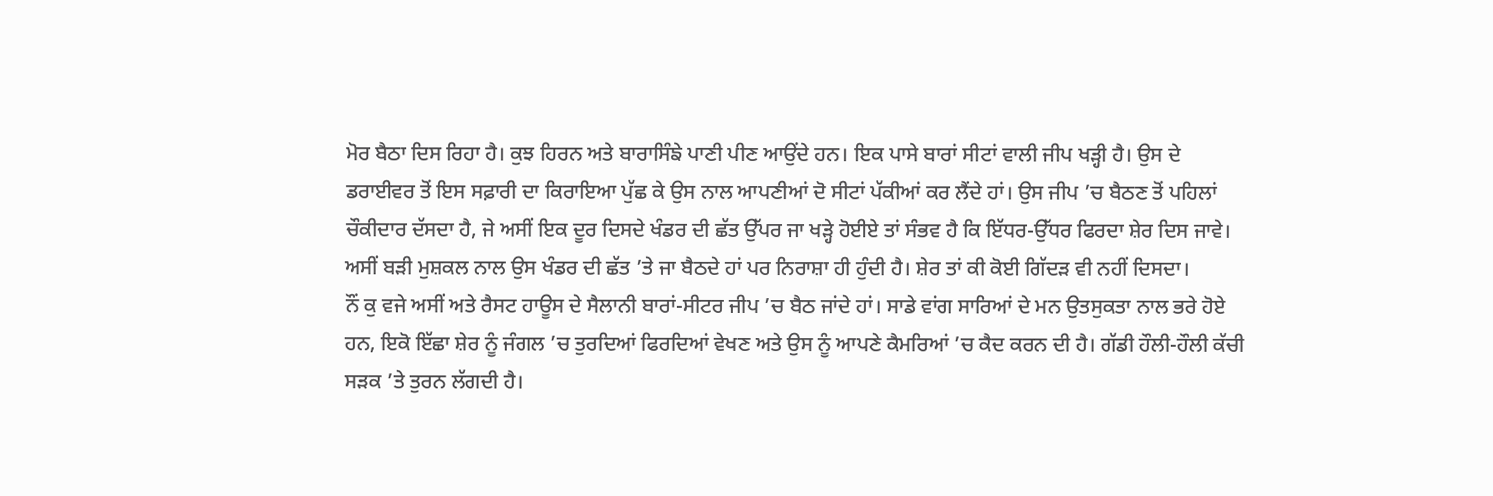ਮੋਰ ਬੈਠਾ ਦਿਸ ਰਿਹਾ ਹੈ। ਕੁਝ ਹਿਰਨ ਅਤੇ ਬਾਰਾਸਿੰਙੇ ਪਾਣੀ ਪੀਣ ਆਉਂਦੇ ਹਨ। ਇਕ ਪਾਸੇ ਬਾਰਾਂ ਸੀਟਾਂ ਵਾਲੀ ਜੀਪ ਖੜ੍ਹੀ ਹੈ। ਉਸ ਦੇ ਡਰਾਈਵਰ ਤੋਂ ਇਸ ਸਫ਼ਾਰੀ ਦਾ ਕਿਰਾਇਆ ਪੁੱਛ ਕੇ ਉਸ ਨਾਲ ਆਪਣੀਆਂ ਦੋ ਸੀਟਾਂ ਪੱਕੀਆਂ ਕਰ ਲੈਂਦੇ ਹਾਂ। ਉਸ ਜੀਪ ’ਚ ਬੈਠਣ ਤੋਂ ਪਹਿਲਾਂ ਚੌਕੀਦਾਰ ਦੱਸਦਾ ਹੈ, ਜੇ ਅਸੀਂ ਇਕ ਦੂਰ ਦਿਸਦੇ ਖੰਡਰ ਦੀ ਛੱਤ ਉੱਪਰ ਜਾ ਖੜ੍ਹੇ ਹੋਈਏ ਤਾਂ ਸੰਭਵ ਹੈ ਕਿ ਇੱਧਰ-ਉੱਧਰ ਫਿਰਦਾ ਸ਼ੇਰ ਦਿਸ ਜਾਵੇ। ਅਸੀਂ ਬੜੀ ਮੁਸ਼ਕਲ ਨਾਲ ਉਸ ਖੰਡਰ ਦੀ ਛੱਤ ’ਤੇ ਜਾ ਬੈਠਦੇ ਹਾਂ ਪਰ ਨਿਰਾਸ਼ਾ ਹੀ ਹੁੰਦੀ ਹੈ। ਸ਼ੇਰ ਤਾਂ ਕੀ ਕੋਈ ਗਿੱਦੜ ਵੀ ਨਹੀਂ ਦਿਸਦਾ।
ਨੌਂ ਕੁ ਵਜੇ ਅਸੀਂ ਅਤੇ ਰੈਸਟ ਹਾਊਸ ਦੇ ਸੈਲਾਨੀ ਬਾਰਾਂ-ਸੀਟਰ ਜੀਪ ’ਚ ਬੈਠ ਜਾਂਦੇ ਹਾਂ। ਸਾਡੇ ਵਾਂਗ ਸਾਰਿਆਂ ਦੇ ਮਨ ਉਤਸੁਕਤਾ ਨਾਲ ਭਰੇ ਹੋਏ ਹਨ, ਇਕੋ ਇੱਛਾ ਸ਼ੇਰ ਨੂੰ ਜੰਗਲ ’ਚ ਤੁਰਦਿਆਂ ਫਿਰਦਿਆਂ ਵੇਖਣ ਅਤੇ ਉਸ ਨੂੰ ਆਪਣੇ ਕੈਮਰਿਆਂ ’ਚ ਕੈਦ ਕਰਨ ਦੀ ਹੈ। ਗੱਡੀ ਹੌਲੀ-ਹੌਲੀ ਕੱਚੀ ਸੜਕ ’ਤੇ ਤੁਰਨ ਲੱਗਦੀ ਹੈ।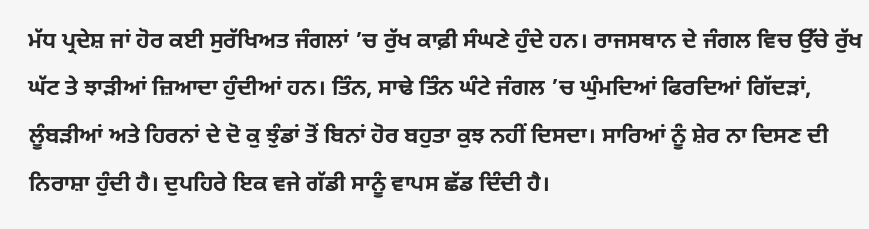ਮੱਧ ਪ੍ਰਦੇਸ਼ ਜਾਂ ਹੋਰ ਕਈ ਸੁਰੱਖਿਅਤ ਜੰਗਲਾਂ ’ਚ ਰੁੱਖ ਕਾਫ਼ੀ ਸੰਘਣੇ ਹੁੰਦੇ ਹਨ। ਰਾਜਸਥਾਨ ਦੇ ਜੰਗਲ ਵਿਚ ਉੱਚੇ ਰੁੱਖ ਘੱਟ ਤੇ ਝਾੜੀਆਂ ਜ਼ਿਆਦਾ ਹੁੰਦੀਆਂ ਹਨ। ਤਿੰਨ, ਸਾਢੇ ਤਿੰਨ ਘੰਟੇ ਜੰਗਲ ’ਚ ਘੁੰਮਦਿਆਂ ਫਿਰਦਿਆਂ ਗਿੱਦੜਾਂ, ਲੂੰਬੜੀਆਂ ਅਤੇ ਹਿਰਨਾਂ ਦੇ ਦੋ ਕੁ ਝੁੰਡਾਂ ਤੋਂ ਬਿਨਾਂ ਹੋਰ ਬਹੁਤਾ ਕੁਝ ਨਹੀਂ ਦਿਸਦਾ। ਸਾਰਿਆਂ ਨੂੰ ਸ਼ੇਰ ਨਾ ਦਿਸਣ ਦੀ ਨਿਰਾਸ਼ਾ ਹੁੰਦੀ ਹੈ। ਦੁਪਹਿਰੇ ਇਕ ਵਜੇ ਗੱਡੀ ਸਾਨੂੰ ਵਾਪਸ ਛੱਡ ਦਿੰਦੀ ਹੈ।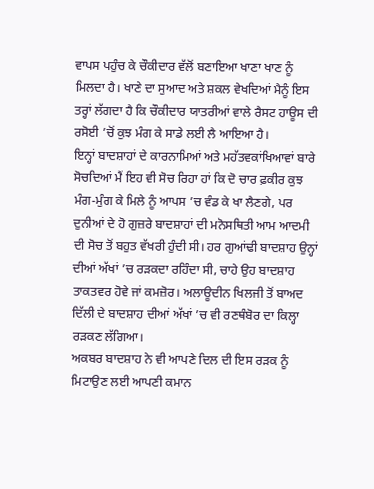ਵਾਪਸ ਪਹੁੰਚ ਕੇ ਚੌਕੀਦਾਰ ਵੱਲੋਂ ਬਣਾਇਆ ਖਾਣਾ ਖਾਣ ਨੂੰ ਮਿਲਦਾ ਹੈ। ਖਾਣੇ ਦਾ ਸੁਆਦ ਅਤੇ ਸ਼ਕਲ ਵੇਖਦਿਆਂ ਮੈਨੂੰ ਇਸ ਤਰ੍ਹਾਂ ਲੱਗਦਾ ਹੈ ਕਿ ਚੌਕੀਦਾਰ ਯਾਤਰੀਆਂ ਵਾਲੇ ਰੈਸਟ ਹਾਊਸ ਦੀ ਰਸੋਈ ’ਚੋਂ ਕੁਝ ਮੰਗ ਕੇ ਸਾਡੇ ਲਈ ਲੈ ਆਇਆ ਹੈ।
ਇਨ੍ਹਾਂ ਬਾਦਸ਼ਾਹਾਂ ਦੇ ਕਾਰਨਾਮਿਆਂ ਅਤੇ ਮਹੱਤਵਕਾਂਖਿਆਵਾਂ ਬਾਰੇ ਸੋਚਦਿਆਂ ਮੈਂ ਇਹ ਵੀ ਸੋਚ ਰਿਹਾ ਹਾਂ ਕਿ ਦੋ ਚਾਰ ਫ਼ਕੀਰ ਕੁਝ ਮੰਗ-ਮੁੰਗ ਕੇ ਮਿਲੇ ਨੂੰ ਆਪਸ ’ਚ ਵੰਡ ਕੇ ਖਾ ਲੈਣਗੇ, ਪਰ ਦੁਨੀਆਂ ਦੇ ਹੋ ਗੁਜ਼ਰੇ ਬਾਦਸ਼ਾਹਾਂ ਦੀ ਮਨੋਸਥਿਤੀ ਆਮ ਆਦਮੀ ਦੀ ਸੋਚ ਤੋਂ ਬਹੁਤ ਵੱਖਰੀ ਹੁੰਦੀ ਸੀ। ਹਰ ਗੁਆਂਢੀ ਬਾਦਸ਼ਾਹ ਉਨ੍ਹਾਂ ਦੀਆਂ ਅੱਖਾਂ ’ਚ ਰੜਕਦਾ ਰਹਿੰਦਾ ਸੀ, ਚਾਹੇ ਉਹ ਬਾਦਸ਼ਾਹ ਤਾਕਤਵਰ ਹੋਵੇ ਜਾਂ ਕਮਜ਼ੋਰ। ਅਲਾਊਦੀਨ ਖਿਲਜੀ ਤੋਂ ਬਾਅਦ ਦਿੱਲੀ ਦੇ ਬਾਦਸ਼ਾਹ ਦੀਆਂ ਅੱਖਾਂ ’ਚ ਵੀ ਰਣਥੰਬੋਰ ਦਾ ਕਿਲ੍ਹਾ ਰੜਕਣ ਲੱਗਿਆ।
ਅਕਬਰ ਬਾਦਸ਼ਾਹ ਨੇ ਵੀ ਆਪਣੇ ਦਿਲ ਦੀ ਇਸ ਰੜਕ ਨੂੰ ਮਿਟਾਉਣ ਲਈ ਆਪਣੀ ਕਮਾਨ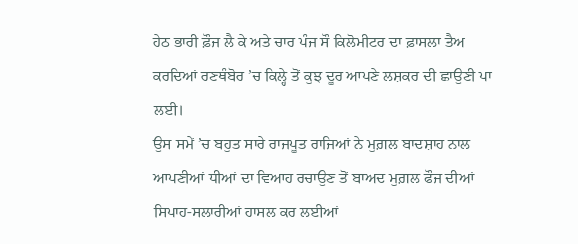ਹੇਠ ਭਾਰੀ ਫ਼ੌਜ ਲੈ ਕੇ ਅਤੇ ਚਾਰ ਪੰਜ ਸੌ ਕਿਲੋਮੀਟਰ ਦਾ ਫ਼ਾਸਲਾ ਤੈਅ ਕਰਦਿਆਂ ਰਣਥੰਬੋਰ ’ਚ ਕਿਲ੍ਹੇ ਤੋਂ ਕੁਝ ਦੂਰ ਆਪਣੇ ਲਸ਼ਕਰ ਦੀ ਛਾਉਣੀ ਪਾ ਲਈ।
ਉਸ ਸਮੇਂ ’ਚ ਬਹੁਤ ਸਾਰੇ ਰਾਜਪੂਤ ਰਾਜਿਆਂ ਨੇ ਮੁਗ਼ਲ ਬਾਦਸ਼ਾਹ ਨਾਲ ਆਪਣੀਆਂ ਧੀਆਂ ਦਾ ਵਿਆਹ ਰਚਾਉਣ ਤੋਂ ਬਾਅਦ ਮੁਗ਼ਲ ਫੌਜ ਦੀਆਂ ਸਿਪਾਹ-ਸਲਾਰੀਆਂ ਹਾਸਲ ਕਰ ਲਈਆਂ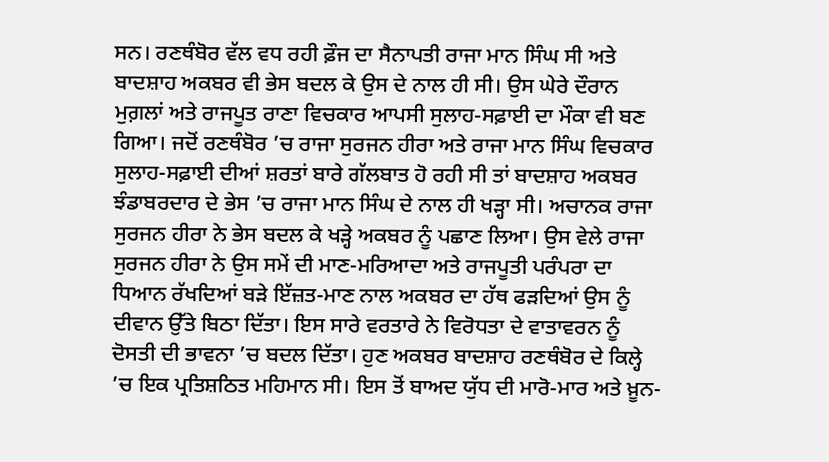ਸਨ। ਰਣਥੰਬੋਰ ਵੱਲ ਵਧ ਰਹੀ ਫ਼ੌਜ ਦਾ ਸੈਨਾਪਤੀ ਰਾਜਾ ਮਾਨ ਸਿੰਘ ਸੀ ਅਤੇ ਬਾਦਸ਼ਾਹ ਅਕਬਰ ਵੀ ਭੇਸ ਬਦਲ ਕੇ ਉਸ ਦੇ ਨਾਲ ਹੀ ਸੀ। ਉਸ ਘੇਰੇ ਦੌਰਾਨ ਮੁਗ਼ਲਾਂ ਅਤੇ ਰਾਜਪੂਤ ਰਾਣਾ ਵਿਚਕਾਰ ਆਪਸੀ ਸੁਲਾਹ-ਸਫ਼ਾਈ ਦਾ ਮੌਕਾ ਵੀ ਬਣ ਗਿਆ। ਜਦੋਂ ਰਣਥੰਬੋਰ ’ਚ ਰਾਜਾ ਸੁਰਜਨ ਹੀਰਾ ਅਤੇ ਰਾਜਾ ਮਾਨ ਸਿੰਘ ਵਿਚਕਾਰ ਸੁਲਾਹ-ਸਫ਼ਾਈ ਦੀਆਂ ਸ਼ਰਤਾਂ ਬਾਰੇ ਗੱਲਬਾਤ ਹੋ ਰਹੀ ਸੀ ਤਾਂ ਬਾਦਸ਼ਾਹ ਅਕਬਰ ਝੰਡਾਬਰਦਾਰ ਦੇ ਭੇਸ ’ਚ ਰਾਜਾ ਮਾਨ ਸਿੰਘ ਦੇ ਨਾਲ ਹੀ ਖੜ੍ਹਾ ਸੀ। ਅਚਾਨਕ ਰਾਜਾ ਸੁਰਜਨ ਹੀਰਾ ਨੇ ਭੇਸ ਬਦਲ ਕੇ ਖੜ੍ਹੇ ਅਕਬਰ ਨੂੰ ਪਛਾਣ ਲਿਆ। ਉਸ ਵੇਲੇ ਰਾਜਾ ਸੁਰਜਨ ਹੀਰਾ ਨੇ ਉਸ ਸਮੇਂ ਦੀ ਮਾਣ-ਮਰਿਆਦਾ ਅਤੇ ਰਾਜਪੂਤੀ ਪਰੰਪਰਾ ਦਾ ਧਿਆਨ ਰੱਖਦਿਆਂ ਬੜੇ ਇੱਜ਼ਤ-ਮਾਣ ਨਾਲ ਅਕਬਰ ਦਾ ਹੱਥ ਫੜਦਿਆਂ ਉਸ ਨੂੰ ਦੀਵਾਨ ਉੱਤੇ ਬਿਠਾ ਦਿੱਤਾ। ਇਸ ਸਾਰੇ ਵਰਤਾਰੇ ਨੇ ਵਿਰੋਧਤਾ ਦੇ ਵਾਤਾਵਰਨ ਨੂੰ ਦੋਸਤੀ ਦੀ ਭਾਵਨਾ ’ਚ ਬਦਲ ਦਿੱਤਾ। ਹੁਣ ਅਕਬਰ ਬਾਦਸ਼ਾਹ ਰਣਥੰਬੋਰ ਦੇ ਕਿਲ੍ਹੇ ’ਚ ਇਕ ਪ੍ਰਤਿਸ਼ਠਿਤ ਮਹਿਮਾਨ ਸੀ। ਇਸ ਤੋਂ ਬਾਅਦ ਯੁੱਧ ਦੀ ਮਾਰੋ-ਮਾਰ ਅਤੇ ਖ਼ੂਨ-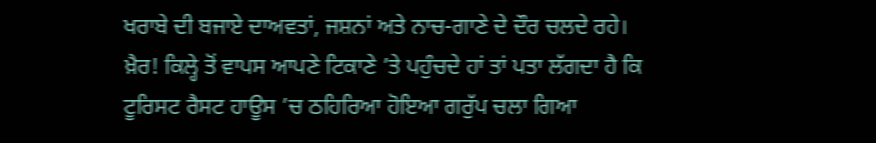ਖਰਾਬੇ ਦੀ ਬਜਾਏ ਦਾਅਵਤਾਂ, ਜਸ਼ਨਾਂ ਅਤੇ ਨਾਚ-ਗਾਣੇ ਦੇ ਦੌਰ ਚਲਦੇ ਰਹੇ।
ਖ਼ੈਰ! ਕਿਲ੍ਹੇ ਤੋਂ ਵਾਪਸ ਆਪਣੇ ਟਿਕਾਣੇ ’ਤੇ ਪਹੁੰਚਦੇ ਹਾਂ ਤਾਂ ਪਤਾ ਲੱਗਦਾ ਹੈ ਕਿ ਟੂਰਿਸਟ ਰੈਸਟ ਹਾਊਸ ’ਚ ਠਹਿਰਿਆ ਹੋਇਆ ਗਰੁੱਪ ਚਲਾ ਗਿਆ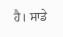ਹੈ। ਸਾਡੇ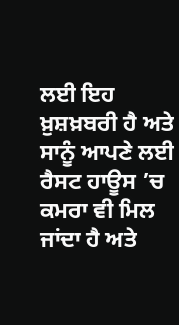ਲਈ ਇਹ ਖ਼ੁਸ਼ਖ਼ਬਰੀ ਹੈ ਅਤੇ ਸਾਨੂੰ ਆਪਣੇ ਲਈ ਰੈਸਟ ਹਾਊਸ ’ਚ ਕਮਰਾ ਵੀ ਮਿਲ ਜਾਂਦਾ ਹੈ ਅਤੇ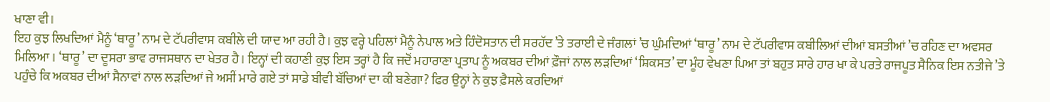ਖਾਣਾ ਵੀ।
ਇਹ ਕੁਝ ਲਿਖਦਿਆਂ ਮੈਨੂੰ ‘ਥਾਰੂ’ ਨਾਮ ਦੇ ਟੱਪਰੀਵਾਸ ਕਬੀਲੇ ਦੀ ਯਾਦ ਆ ਰਹੀ ਹੈ। ਕੁਝ ਵਰ੍ਹੇ ਪਹਿਲਾਂ ਮੈਨੂੰ ਨੇਪਾਲ ਅਤੇ ਹਿੰਦੋਸਤਾਨ ਦੀ ਸਰਹੱਦ ’ਤੇ ਤਰਾਈ ਦੇ ਜੰਗਲਾਂ ’ਚ ਘੁੰਮਦਿਆਂ ‘ਥਾਰੂ’ ਨਾਮ ਦੇ ਟੱਪਰੀਵਾਸ ਕਬੀਲਿਆਂ ਦੀਆਂ ਬਸਤੀਆਂ ’ਚ ਰਹਿਣ ਦਾ ਅਵਸਰ ਮਿਲਿਆ। ‘ਥਾਰੂ’ ਦਾ ਦੂਸਰਾ ਭਾਵ ਰਾਜਸਥਾਨ ਦਾ ਖੇਤਰ ਹੈ। ਇਨ੍ਹਾਂ ਦੀ ਕਹਾਣੀ ਕੁਝ ਇਸ ਤਰ੍ਹਾਂ ਹੈ ਕਿ ਜਦੋਂ ਮਹਾਰਾਣਾ ਪ੍ਰਤਾਪ ਨੂੰ ਅਕਬਰ ਦੀਆਂ ਫ਼ੌਜਾਂ ਨਾਲ ਲੜਦਿਆਂ ‘ਸ਼ਿਕਸਤ’ ਦਾ ਮੂੰਹ ਵੇਖਣਾ ਪਿਆ ਤਾਂ ਬਹੁਤ ਸਾਰੇ ਹਾਰ ਖਾ ਕੇ ਪਰਤੇ ਰਾਜਪੂਤ ਸੈਨਿਕ ਇਸ ਨਤੀਜੇ ’ਤੇ ਪਹੁੰਚੇ ਕਿ ਅਕਬਰ ਦੀਆਂ ਸੈਨਾਵਾਂ ਨਾਲ ਲੜਦਿਆਂ ਜੇ ਅਸੀਂ ਮਾਰੇ ਗਏ ਤਾਂ ਸਾਡੇ ਬੀਵੀ ਬੱਚਿਆਂ ਦਾ ਕੀ ਬਣੇਗਾ? ਫਿਰ ਉਨ੍ਹਾਂ ਨੇ ਕੁਝ ਫ਼ੈਸਲੇ ਕਰਦਿਆਂ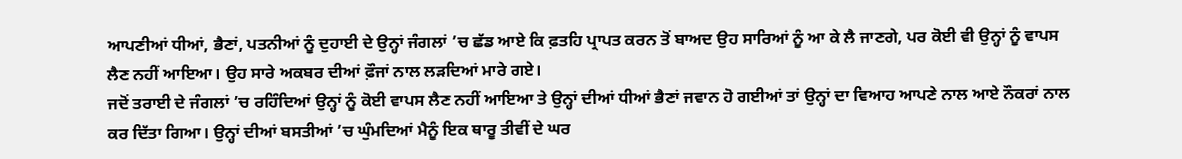ਆਪਣੀਆਂ ਧੀਆਂ, ਭੈਣਾਂ, ਪਤਨੀਆਂ ਨੂੰ ਦੁਹਾਈ ਦੇ ਉਨ੍ਹਾਂ ਜੰਗਲਾਂ ’ਚ ਛੱਡ ਆਏ ਕਿ ਫ਼ਤਹਿ ਪ੍ਰਾਪਤ ਕਰਨ ਤੋਂ ਬਾਅਦ ਉਹ ਸਾਰਿਆਂ ਨੂੰ ਆ ਕੇ ਲੈ ਜਾਣਗੇ, ਪਰ ਕੋਈ ਵੀ ਉਨ੍ਹਾਂ ਨੂੰ ਵਾਪਸ ਲੈਣ ਨਹੀਂ ਆਇਆ। ਉਹ ਸਾਰੇ ਅਕਬਰ ਦੀਆਂ ਫ਼ੌਜਾਂ ਨਾਲ ਲੜਦਿਆਂ ਮਾਰੇ ਗਏ।
ਜਦੋਂ ਤਰਾਈ ਦੇ ਜੰਗਲਾਂ ’ਚ ਰਹਿੰਦਿਆਂ ਉਨ੍ਹਾਂ ਨੂੰ ਕੋਈ ਵਾਪਸ ਲੈਣ ਨਹੀਂ ਆਇਆ ਤੇ ਉਨ੍ਹਾਂ ਦੀਆਂ ਧੀਆਂ ਭੈਣਾਂ ਜਵਾਨ ਹੋ ਗਈਆਂ ਤਾਂ ਉਨ੍ਹਾਂ ਦਾ ਵਿਆਹ ਆਪਣੇ ਨਾਲ ਆਏ ਨੌਕਰਾਂ ਨਾਲ ਕਰ ਦਿੱਤਾ ਗਿਆ। ਉਨ੍ਹਾਂ ਦੀਆਂ ਬਸਤੀਆਂ ’ਚ ਘੁੰਮਦਿਆਂ ਮੈਨੂੰ ਇਕ ਥਾਰੂ ਤੀਵੀਂ ਦੇ ਘਰ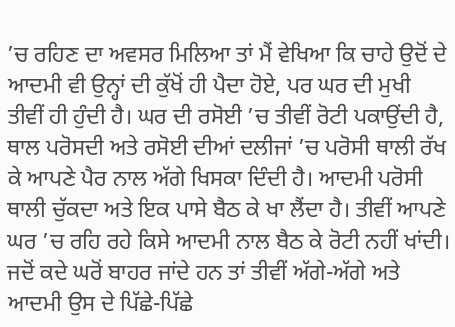’ਚ ਰਹਿਣ ਦਾ ਅਵਸਰ ਮਿਲਿਆ ਤਾਂ ਮੈਂ ਵੇਖਿਆ ਕਿ ਚਾਹੇ ਉਦੋਂ ਦੇ ਆਦਮੀ ਵੀ ਉਨ੍ਹਾਂ ਦੀ ਕੁੱਖੋਂ ਹੀ ਪੈਦਾ ਹੋਏ, ਪਰ ਘਰ ਦੀ ਮੁਖੀ ਤੀਵੀਂ ਹੀ ਹੁੰਦੀ ਹੈ। ਘਰ ਦੀ ਰਸੋਈ ’ਚ ਤੀਵੀਂ ਰੋਟੀ ਪਕਾਉਂਦੀ ਹੈ, ਥਾਲ ਪਰੋਸਦੀ ਅਤੇ ਰਸੋਈ ਦੀਆਂ ਦਲੀਜਾਂ ’ਚ ਪਰੋਸੀ ਥਾਲੀ ਰੱਖ ਕੇ ਆਪਣੇ ਪੈਰ ਨਾਲ ਅੱਗੇ ਖਿਸਕਾ ਦਿੰਦੀ ਹੈ। ਆਦਮੀ ਪਰੋਸੀ ਥਾਲੀ ਚੁੱਕਦਾ ਅਤੇ ਇਕ ਪਾਸੇ ਬੈਠ ਕੇ ਖਾ ਲੈਂਦਾ ਹੈ। ਤੀਵੀਂ ਆਪਣੇ ਘਰ ’ਚ ਰਹਿ ਰਹੇ ਕਿਸੇ ਆਦਮੀ ਨਾਲ ਬੈਠ ਕੇ ਰੋਟੀ ਨਹੀਂ ਖਾਂਦੀ। ਜਦੋਂ ਕਦੇ ਘਰੋਂ ਬਾਹਰ ਜਾਂਦੇ ਹਨ ਤਾਂ ਤੀਵੀਂ ਅੱਗੇ-ਅੱਗੇ ਅਤੇ ਆਦਮੀ ਉਸ ਦੇ ਪਿੱਛੇ-ਪਿੱਛੇ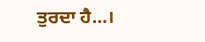ਤੁਰਦਾ ਹੈ…।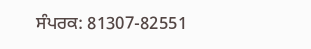ਸੰਪਰਕ: 81307-82551